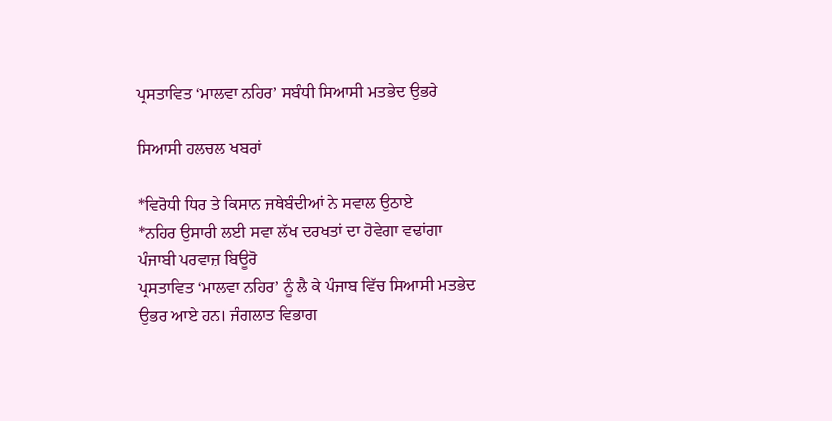ਪ੍ਰਸਤਾਵਿਤ ‘ਮਾਲਵਾ ਨਹਿਰ’ ਸਬੰਧੀ ਸਿਆਸੀ ਮਤਭੇਦ ਉਭਰੇ

ਸਿਆਸੀ ਹਲਚਲ ਖਬਰਾਂ

*ਵਿਰੋਧੀ ਧਿਰ ਤੇ ਕਿਸਾਨ ਜਥੇਬੰਦੀਆਂ ਨੇ ਸਵਾਲ ਉਠਾਏ
*ਨਹਿਰ ਉਸਾਰੀ ਲਈ ਸਵਾ ਲੱਖ ਦਰਖਤਾਂ ਦਾ ਹੋਵੇਗਾ ਵਢਾਂਗਾ
ਪੰਜਾਬੀ ਪਰਵਾਜ਼ ਬਿਊਰੋ
ਪ੍ਰਸਤਾਵਿਤ ‘ਮਾਲਵਾ ਨਹਿਰ’ ਨੂੰ ਲੈ ਕੇ ਪੰਜਾਬ ਵਿੱਚ ਸਿਆਸੀ ਮਤਭੇਦ ਉਭਰ ਆਏ ਹਨ। ਜੰਗਲਾਤ ਵਿਭਾਗ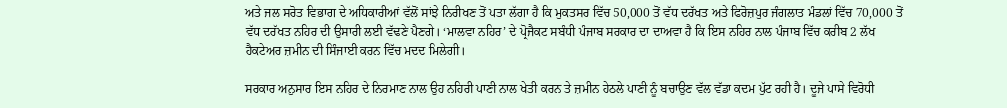ਅਤੇ ਜਲ ਸਰੋਤ ਵਿਭਾਗ ਦੇ ਅਧਿਕਾਰੀਆਂ ਵੱਲੋਂ ਸਾਂਝੇ ਨਿਰੀਖਣ ਤੋਂ ਪਤਾ ਲੱਗਾ ਹੈ ਕਿ ਮੁਕਤਸਰ ਵਿੱਚ 50,000 ਤੋਂ ਵੱਧ ਦਰੱਖਤ ਅਤੇ ਫਿਰੋਜ਼ਪੁਰ ਜੰਗਲਾਤ ਮੰਡਲਾਂ ਵਿੱਚ 70,000 ਤੋਂ ਵੱਧ ਦਰੱਖਤ ਨਹਿਰ ਦੀ ਉਸਾਰੀ ਲਈ ਵੱਢਣੇ ਪੈਣਗੇ। ‘ਮਾਲਵਾ ਨਹਿਰ’ ਦੇ ਪ੍ਰੋਜੈਕਟ ਸਬੰਧੀ ਪੰਜਾਬ ਸਰਕਾਰ ਦਾ ਦਾਅਵਾ ਹੈ ਕਿ ਇਸ ਨਹਿਰ ਨਾਲ ਪੰਜਾਬ ਵਿੱਚ ਕਰੀਬ 2 ਲੱਖ ਹੈਕਟੇਅਰ ਜ਼ਮੀਨ ਦੀ ਸਿੰਜਾਈ ਕਰਨ ਵਿੱਚ ਮਦਦ ਮਿਲੇਗੀ।

ਸਰਕਾਰ ਅਨੁਸਾਰ ਇਸ ਨਹਿਰ ਦੇ ਨਿਰਮਾਣ ਨਾਲ ਉਹ ਨਹਿਰੀ ਪਾਣੀ ਨਾਲ ਖੇਤੀ ਕਰਨ ਤੇ ਜ਼ਮੀਨ ਹੇਠਲੇ ਪਾਣੀ ਨੂੰ ਬਚਾਉਣ ਵੱਲ ਵੱਡਾ ਕਦਮ ਪੁੱਟ ਰਹੀ ਹੈ। ਦੂਜੇ ਪਾਸੇ ਵਿਰੋਧੀ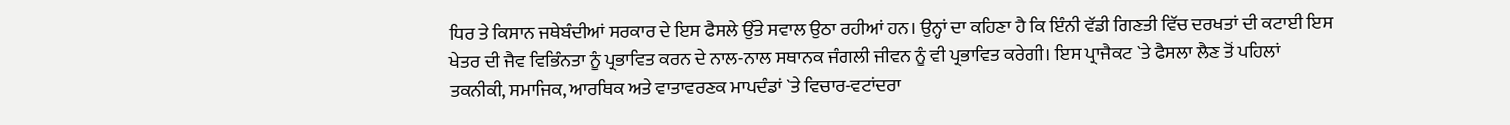ਧਿਰ ਤੇ ਕਿਸਾਨ ਜਥੇਬੰਦੀਆਂ ਸਰਕਾਰ ਦੇ ਇਸ ਫੈਸਲੇ ਉੱਤੇ ਸਵਾਲ ਉਠਾ ਰਹੀਆਂ ਹਨ। ਉਨ੍ਹਾਂ ਦਾ ਕਹਿਣਾ ਹੈ ਕਿ ਇੰਨੀ ਵੱਡੀ ਗਿਣਤੀ ਵਿੱਚ ਦਰਖਤਾਂ ਦੀ ਕਟਾਈ ਇਸ ਖੇਤਰ ਦੀ ਜੈਵ ਵਿਭਿੰਨਤਾ ਨੂੰ ਪ੍ਰਭਾਵਿਤ ਕਰਨ ਦੇ ਨਾਲ-ਨਾਲ ਸਥਾਨਕ ਜੰਗਲੀ ਜੀਵਨ ਨੂੰ ਵੀ ਪ੍ਰਭਾਵਿਤ ਕਰੇਗੀ। ਇਸ ਪ੍ਰਾਜੈਕਟ `ਤੇ ਫੈਸਲਾ ਲੈਣ ਤੋਂ ਪਹਿਲਾਂ ਤਕਨੀਕੀ, ਸਮਾਜਿਕ, ਆਰਥਿਕ ਅਤੇ ਵਾਤਾਵਰਣਕ ਮਾਪਦੰਡਾਂ `ਤੇ ਵਿਚਾਰ-ਵਟਾਂਦਰਾ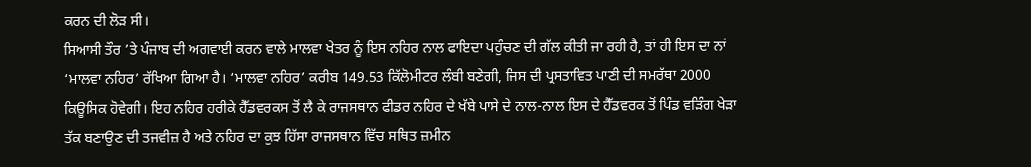ਕਰਨ ਦੀ ਲੋੜ ਸੀ।
ਸਿਆਸੀ ਤੌਰ ’ਤੇ ਪੰਜਾਬ ਦੀ ਅਗਵਾਈ ਕਰਨ ਵਾਲੇ ਮਾਲਵਾ ਖੇਤਰ ਨੂੰ ਇਸ ਨਹਿਰ ਨਾਲ ਫਾਇਦਾ ਪਹੁੰਚਣ ਦੀ ਗੱਲ ਕੀਤੀ ਜਾ ਰਹੀ ਹੈ, ਤਾਂ ਹੀ ਇਸ ਦਾ ਨਾਂ ‘ਮਾਲਵਾ ਨਹਿਰ’ ਰੱਖਿਆ ਗਿਆ ਹੈ। ‘ਮਾਲਵਾ ਨਹਿਰ’ ਕਰੀਬ 149.53 ਕਿੱਲੋਮੀਟਰ ਲੰਬੀ ਬਣੇਗੀ, ਜਿਸ ਦੀ ਪ੍ਰਸਤਾਵਿਤ ਪਾਣੀ ਦੀ ਸਮਰੱਥਾ 2000 ਕਿਊਸਿਕ ਹੋਵੇਗੀ। ਇਹ ਨਹਿਰ ਹਰੀਕੇ ਹੈੱਡਵਰਕਸ ਤੋਂ ਲੈ ਕੇ ਰਾਜਸਥਾਨ ਫੀਡਰ ਨਹਿਰ ਦੇ ਖੱਬੇ ਪਾਸੇ ਦੇ ਨਾਲ-ਨਾਲ ਇਸ ਦੇ ਹੈੱਡਵਰਕ ਤੋਂ ਪਿੰਡ ਵੜਿੰਗ ਖੇੜਾ ਤੱਕ ਬਣਾਉਣ ਦੀ ਤਜਵੀਜ਼ ਹੈ ਅਤੇ ਨਹਿਰ ਦਾ ਕੁਝ ਹਿੱਸਾ ਰਾਜਸਥਾਨ ਵਿੱਚ ਸਥਿਤ ਜ਼ਮੀਨ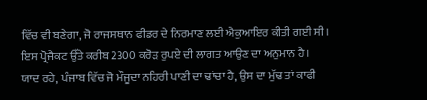ਵਿੱਚ ਵੀ ਬਣੇਗਾ, ਜੋ ਰਾਜਸਥਾਨ ਫੀਡਰ ਦੇ ਨਿਰਮਾਣ ਲਈ ਐਕੁਆਇਰ ਕੀਤੀ ਗਈ ਸੀ। ਇਸ ਪ੍ਰੋਜੈਕਟ ਉੱਤੇ ਕਰੀਬ 2300 ਕਰੋੜ ਰੁਪਏ ਦੀ ਲਾਗਤ ਆਉਣ ਦਾ ਅਨੁਮਾਨ ਹੈ।
ਯਾਦ ਰਹੇ, ਪੰਜਾਬ ਵਿੱਚ ਜੋ ਮੌਜੂਦਾ ਨਹਿਰੀ ਪਾਣੀ ਦਾ ਢਾਂਚਾ ਹੈ, ਉਸ ਦਾ ਮੁੱਢ ਤਾਂ ਕਾਫੀ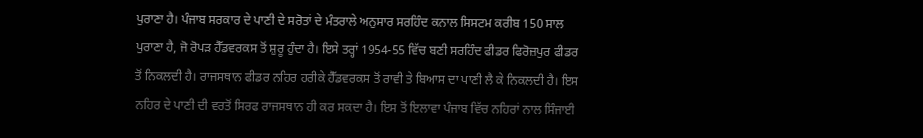ਪੁਰਾਣਾ ਹੈ। ਪੰਜਾਬ ਸਰਕਾਰ ਦੇ ਪਾਣੀ ਦੇ ਸਰੋਤਾਂ ਦੇ ਮੰਤਰਾਲੇ ਅਨੁਸਾਰ ਸਰਹਿੰਦ ਕਨਾਲ ਸਿਸਟਮ ਕਰੀਬ 150 ਸਾਲ ਪੁਰਾਣਾ ਹੈ, ਜੋ ਰੋਪੜ ਹੈੱਡਵਰਕਸ ਤੋਂ ਸ਼ੁਰੂ ਹੁੰਦਾ ਹੈ। ਇਸੇ ਤਰ੍ਹਾਂ 1954-55 ਵਿੱਚ ਬਣੀ ਸਰਹਿੰਦ ਫੀਡਰ ਫਿਰੋਜ਼ਪੁਰ ਫੀਡਰ ਤੋਂ ਨਿਕਲਦੀ ਹੈ। ਰਾਜਸਥਾਨ ਫੀਡਰ ਨਹਿਰ ਹਰੀਕੇ ਹੈੱਡਵਰਕਸ ਤੋਂ ਰਾਵੀ ਤੇ ਬਿਆਸ ਦਾ ਪਾਣੀ ਲੈ ਕੇ ਨਿਕਲਦੀ ਹੈ। ਇਸ ਨਹਿਰ ਦੇ ਪਾਣੀ ਦੀ ਵਰਤੋਂ ਸਿਰਫ ਰਾਜਸਥਾਨ ਹੀ ਕਰ ਸਕਦਾ ਹੈ। ਇਸ ਤੋਂ ਇਲਾਵਾ ਪੰਜਾਬ ਵਿੱਚ ਨਹਿਰਾਂ ਨਾਲ ਸਿੰਜਾਈ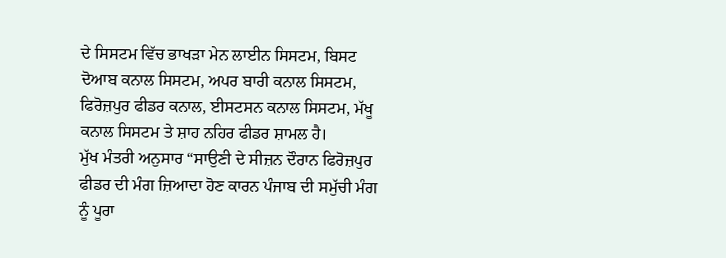ਦੇ ਸਿਸਟਮ ਵਿੱਚ ਭਾਖੜਾ ਮੇਨ ਲਾਈਨ ਸਿਸਟਮ, ਬਿਸਟ ਦੋਆਬ ਕਨਾਲ ਸਿਸਟਮ, ਅਪਰ ਬਾਰੀ ਕਨਾਲ ਸਿਸਟਮ, ਫਿਰੋਜ਼ਪੁਰ ਫੀਡਰ ਕਨਾਲ, ਈਸਟਸਨ ਕਨਾਲ ਸਿਸਟਮ, ਮੱਖੂ ਕਨਾਲ ਸਿਸਟਮ ਤੇ ਸ਼ਾਹ ਨਹਿਰ ਫੀਡਰ ਸ਼ਾਮਲ ਹੈ।
ਮੁੱਖ ਮੰਤਰੀ ਅਨੁਸਾਰ “ਸਾਉਣੀ ਦੇ ਸੀਜ਼ਨ ਦੌਰਾਨ ਫਿਰੋਜ਼ਪੁਰ ਫੀਡਰ ਦੀ ਮੰਗ ਜ਼ਿਆਦਾ ਹੋਣ ਕਾਰਨ ਪੰਜਾਬ ਦੀ ਸਮੁੱਚੀ ਮੰਗ ਨੂੰ ਪੂਰਾ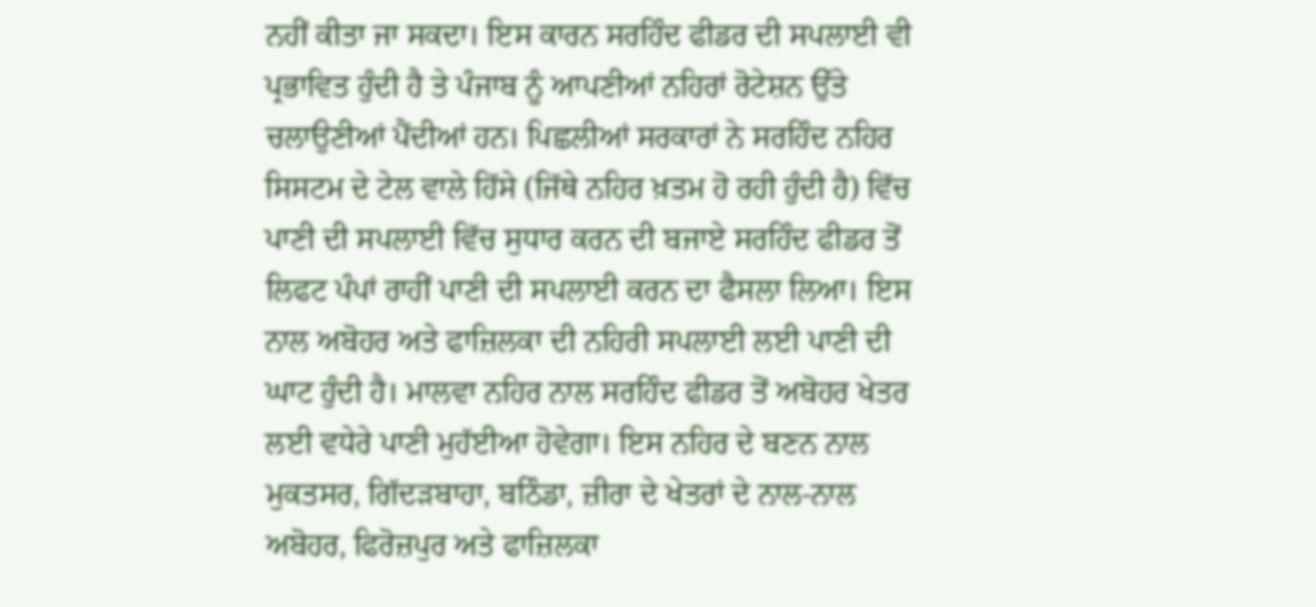ਨਹੀਂ ਕੀਤਾ ਜਾ ਸਕਦਾ। ਇਸ ਕਾਰਨ ਸਰਹਿੰਦ ਫੀਡਰ ਦੀ ਸਪਲਾਈ ਵੀ ਪ੍ਰਭਾਵਿਤ ਹੁੰਦੀ ਹੈ ਤੇ ਪੰਜਾਬ ਨੂੰ ਆਪਣੀਆਂ ਨਹਿਰਾਂ ਰੋਟੇਸ਼ਨ ਉੱਤੇ ਚਲਾਉਣੀਆਂ ਪੈਂਦੀਆਂ ਹਨ। ਪਿਛਲੀਆਂ ਸਰਕਾਰਾਂ ਨੇ ਸਰਹਿੰਦ ਨਹਿਰ ਸਿਸਟਮ ਦੇ ਟੇਲ ਵਾਲੇ ਹਿੱਸੇ (ਜਿੱਥੇ ਨਹਿਰ ਖ਼ਤਮ ਹੋ ਰਹੀ ਹੁੰਦੀ ਹੈ) ਵਿੱਚ ਪਾਣੀ ਦੀ ਸਪਲਾਈ ਵਿੱਚ ਸੁਧਾਰ ਕਰਨ ਦੀ ਬਜਾਏ ਸਰਹਿੰਦ ਫੀਡਰ ਤੋਂ ਲਿਫਟ ਪੰਪਾਂ ਰਾਹੀਂ ਪਾਣੀ ਦੀ ਸਪਲਾਈ ਕਰਨ ਦਾ ਫੈਸਲਾ ਲਿਆ। ਇਸ ਨਾਲ ਅਬੋਹਰ ਅਤੇ ਫਾਜ਼ਿਲਕਾ ਦੀ ਨਹਿਰੀ ਸਪਲਾਈ ਲਈ ਪਾਣੀ ਦੀ ਘਾਟ ਹੁੰਦੀ ਹੈ। ਮਾਲਵਾ ਨਹਿਰ ਨਾਲ ਸਰਹਿੰਦ ਫੀਡਰ ਤੋਂ ਅਬੋਹਰ ਖੇਤਰ ਲਈ ਵਧੇਰੇ ਪਾਣੀ ਮੁਹੱਈਆ ਹੋਵੇਗਾ। ਇਸ ਨਹਿਰ ਦੇ ਬਣਨ ਨਾਲ ਮੁਕਤਸਰ, ਗਿੱਦੜਬਾਹਾ, ਬਠਿੰਡਾ, ਜ਼ੀਰਾ ਦੇ ਖੇਤਰਾਂ ਦੇ ਨਾਲ-ਨਾਲ ਅਬੋਹਰ, ਫਿਰੋਜ਼ਪੁਰ ਅਤੇ ਫਾਜ਼ਿਲਕਾ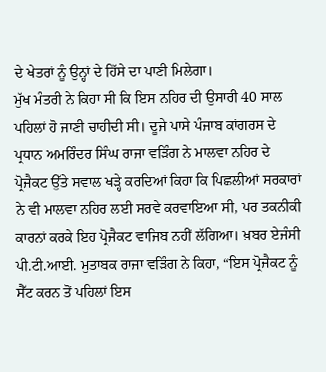ਦੇ ਖੇਤਰਾਂ ਨੂੰ ਉਨ੍ਹਾਂ ਦੇ ਹਿੱਸੇ ਦਾ ਪਾਣੀ ਮਿਲੇਗਾ।
ਮੁੱਖ ਮੰਤਰੀ ਨੇ ਕਿਹਾ ਸੀ ਕਿ ਇਸ ਨਹਿਰ ਦੀ ਉਸਾਰੀ 40 ਸਾਲ ਪਹਿਲਾਂ ਹੋ ਜਾਣੀ ਚਾਹੀਦੀ ਸੀ। ਦੂਜੇ ਪਾਸੇ ਪੰਜਾਬ ਕਾਂਗਰਸ ਦੇ ਪ੍ਰਧਾਨ ਅਮਰਿੰਦਰ ਸਿੰਘ ਰਾਜਾ ਵੜਿੰਗ ਨੇ ਮਾਲਵਾ ਨਹਿਰ ਦੇ ਪ੍ਰੋਜੈਕਟ ਉੱਤੇ ਸਵਾਲ ਖੜ੍ਹੇ ਕਰਦਿਆਂ ਕਿਹਾ ਕਿ ਪਿਛਲੀਆਂ ਸਰਕਾਰਾਂ ਨੇ ਵੀ ਮਾਲਵਾ ਨਹਿਰ ਲਈ ਸਰਵੇ ਕਰਵਾਇਆ ਸੀ, ਪਰ ਤਕਨੀਕੀ ਕਾਰਨਾਂ ਕਰਕੇ ਇਹ ਪ੍ਰੋਜੈਕਟ ਵਾਜਿਬ ਨਹੀਂ ਲੱਗਿਆ। ਖ਼ਬਰ ਏਜੰਸੀ ਪੀ.ਟੀ.ਆਈ. ਮੁਤਾਬਕ ਰਾਜਾ ਵੜਿੰਗ ਨੇ ਕਿਹਾ, “ਇਸ ਪ੍ਰੋਜੈਕਟ ਨੂੰ ਸੈੱਟ ਕਰਨ ਤੋਂ ਪਹਿਲਾਂ ਇਸ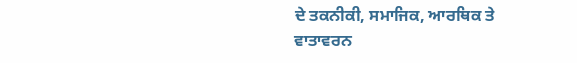ਦੇ ਤਕਨੀਕੀ, ਸਮਾਜਿਕ, ਆਰਥਿਕ ਤੇ ਵਾਤਾਵਰਨ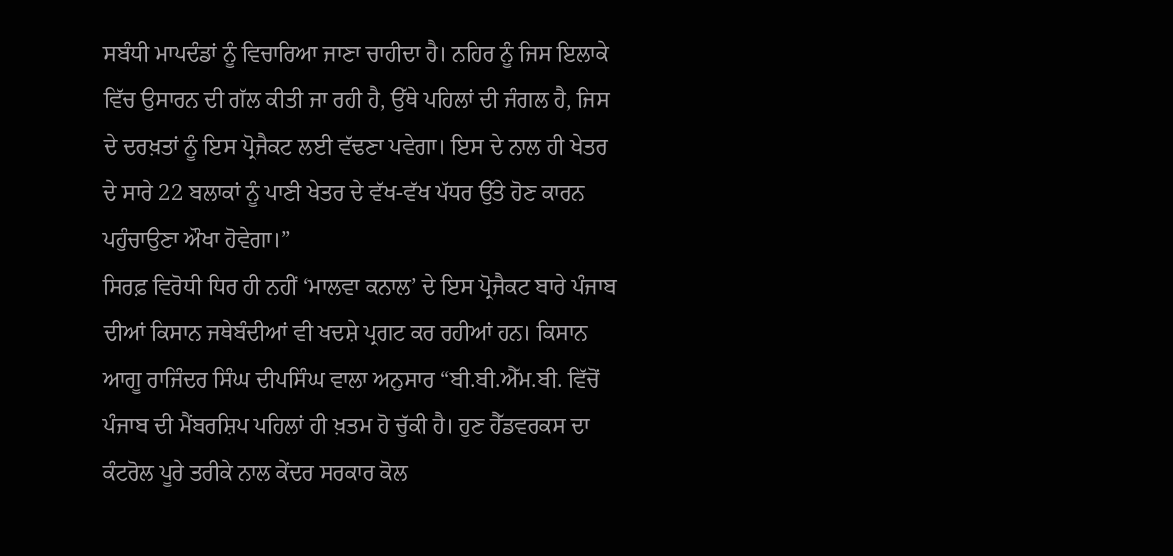ਸਬੰਧੀ ਮਾਪਦੰਡਾਂ ਨੂੰ ਵਿਚਾਰਿਆ ਜਾਣਾ ਚਾਹੀਦਾ ਹੈ। ਨਹਿਰ ਨੂੰ ਜਿਸ ਇਲਾਕੇ ਵਿੱਚ ਉਸਾਰਨ ਦੀ ਗੱਲ ਕੀਤੀ ਜਾ ਰਹੀ ਹੈ, ਉੱਥੇ ਪਹਿਲਾਂ ਦੀ ਜੰਗਲ ਹੈ, ਜਿਸ ਦੇ ਦਰਖ਼ਤਾਂ ਨੂੰ ਇਸ ਪ੍ਰੋਜੈਕਟ ਲਈ ਵੱਢਣਾ ਪਵੇਗਾ। ਇਸ ਦੇ ਨਾਲ ਹੀ ਖੇਤਰ ਦੇ ਸਾਰੇ 22 ਬਲਾਕਾਂ ਨੂੰ ਪਾਣੀ ਖੇਤਰ ਦੇ ਵੱਖ-ਵੱਖ ਪੱਧਰ ਉੱਤੇ ਹੋਣ ਕਾਰਨ ਪਹੁੰਚਾਉਣਾ ਔਖਾ ਹੋਵੇਗਾ।”
ਸਿਰਫ਼ ਵਿਰੋਧੀ ਧਿਰ ਹੀ ਨਹੀਂ ‘ਮਾਲਵਾ ਕਨਾਲ’ ਦੇ ਇਸ ਪ੍ਰੋਜੈਕਟ ਬਾਰੇ ਪੰਜਾਬ ਦੀਆਂ ਕਿਸਾਨ ਜਥੇਬੰਦੀਆਂ ਵੀ ਖਦਸ਼ੇ ਪ੍ਰਗਟ ਕਰ ਰਹੀਆਂ ਹਨ। ਕਿਸਾਨ ਆਗੂ ਰਾਜਿੰਦਰ ਸਿੰਘ ਦੀਪਸਿੰਘ ਵਾਲਾ ਅਨੁਸਾਰ “ਬੀ.ਬੀ.ਐੱਮ.ਬੀ. ਵਿੱਚੋਂ ਪੰਜਾਬ ਦੀ ਮੈਂਬਰਸ਼ਿਪ ਪਹਿਲਾਂ ਹੀ ਖ਼ਤਮ ਹੋ ਚੁੱਕੀ ਹੈ। ਹੁਣ ਹੈੱਡਵਰਕਸ ਦਾ ਕੰਟਰੋਲ ਪੂਰੇ ਤਰੀਕੇ ਨਾਲ ਕੇਂਦਰ ਸਰਕਾਰ ਕੋਲ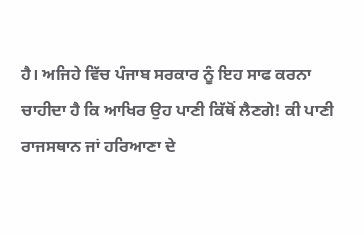ਹੈ। ਅਜਿਹੇ ਵਿੱਚ ਪੰਜਾਬ ਸਰਕਾਰ ਨੂੰ ਇਹ ਸਾਫ ਕਰਨਾ ਚਾਹੀਦਾ ਹੈ ਕਿ ਆਖਿਰ ਉਹ ਪਾਣੀ ਕਿੱਥੋਂ ਲੈਣਗੇ! ਕੀ ਪਾਣੀ ਰਾਜਸਥਾਨ ਜਾਂ ਹਰਿਆਣਾ ਦੇ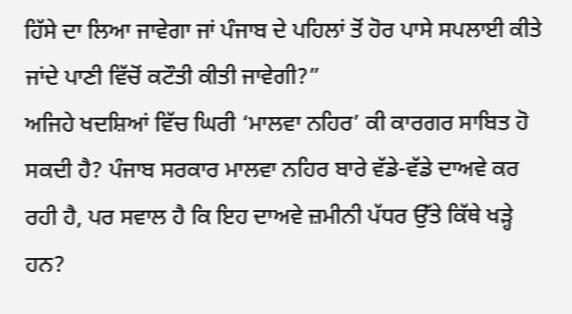ਹਿੱਸੇ ਦਾ ਲਿਆ ਜਾਵੇਗਾ ਜਾਂ ਪੰਜਾਬ ਦੇ ਪਹਿਲਾਂ ਤੋਂ ਹੋਰ ਪਾਸੇ ਸਪਲਾਈ ਕੀਤੇ ਜਾਂਦੇ ਪਾਣੀ ਵਿੱਚੋਂ ਕਟੌਤੀ ਕੀਤੀ ਜਾਵੇਗੀ?”
ਅਜਿਹੇ ਖਦਸ਼ਿਆਂ ਵਿੱਚ ਘਿਰੀ ‘ਮਾਲਵਾ ਨਹਿਰ’ ਕੀ ਕਾਰਗਰ ਸਾਬਿਤ ਹੋ ਸਕਦੀ ਹੈ? ਪੰਜਾਬ ਸਰਕਾਰ ਮਾਲਵਾ ਨਹਿਰ ਬਾਰੇ ਵੱਡੇ-ਵੱਡੇ ਦਾਅਵੇ ਕਰ ਰਹੀ ਹੈ, ਪਰ ਸਵਾਲ ਹੈ ਕਿ ਇਹ ਦਾਅਵੇ ਜ਼ਮੀਨੀ ਪੱਧਰ ਉੱਤੇ ਕਿੱਥੇ ਖੜ੍ਹੇ ਹਨ?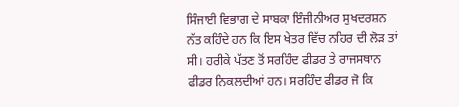ਸਿੰਜਾਈ ਵਿਭਾਗ ਦੇ ਸਾਬਕਾ ਇੰਜੀਨੀਅਰ ਸੁਖਦਰਸ਼ਨ ਨੱਤ ਕਹਿੰਦੇ ਹਨ ਕਿ ਇਸ ਖੇਤਰ ਵਿੱਚ ਨਹਿਰ ਦੀ ਲੋੜ ਤਾਂ ਸੀ। ਹਰੀਕੇ ਪੱਤਣ ਤੋਂ ਸਰਹਿੰਦ ਫੀਡਰ ਤੇ ਰਾਜਸਥਾਨ ਫੀਡਰ ਨਿਕਲਦੀਆਂ ਹਨ। ਸਰਹਿੰਦ ਫੀਡਰ ਜੋ ਕਿ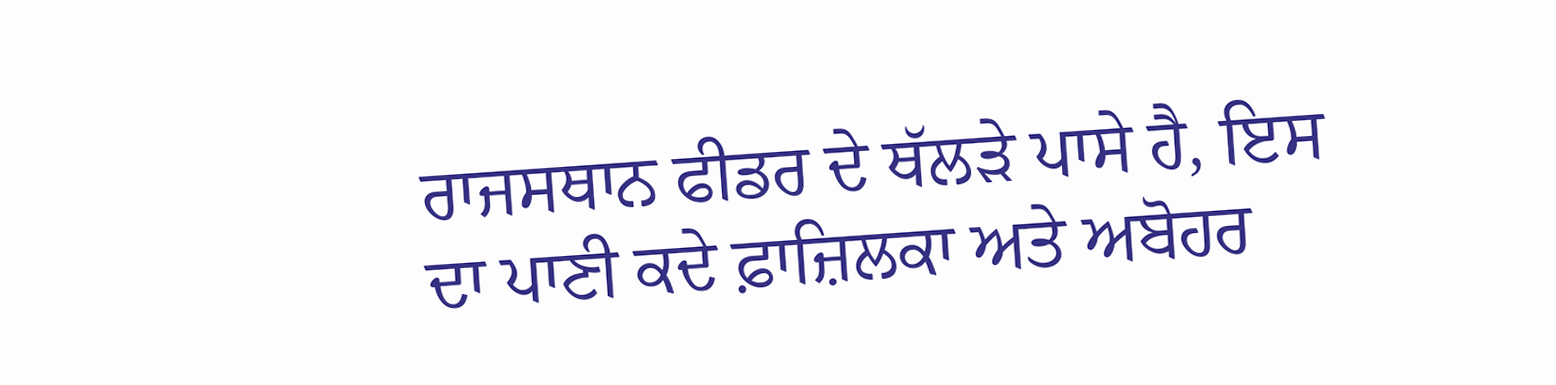ਰਾਜਸਥਾਨ ਫੀਡਰ ਦੇ ਥੱਲੜੇ ਪਾਸੇ ਹੈ, ਇਸ ਦਾ ਪਾਣੀ ਕਦੇ ਫ਼ਾਜ਼ਿਲਕਾ ਅਤੇ ਅਬੋਹਰ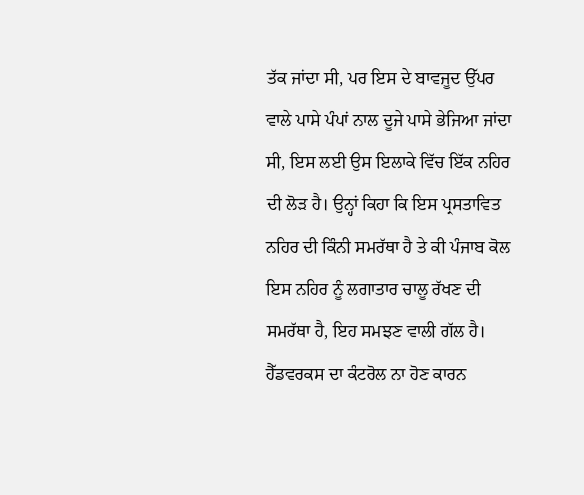ਤੱਕ ਜਾਂਦਾ ਸੀ, ਪਰ ਇਸ ਦੇ ਬਾਵਜੂਦ ਉੱਪਰ ਵਾਲੇ ਪਾਸੇ ਪੰਪਾਂ ਨਾਲ ਦੂਜੇ ਪਾਸੇ ਭੇਜਿਆ ਜਾਂਦਾ ਸੀ, ਇਸ ਲਈ ਉਸ ਇਲਾਕੇ ਵਿੱਚ ਇੱਕ ਨਹਿਰ ਦੀ ਲੋੜ ਹੈ। ਉਨ੍ਹਾਂ ਕਿਹਾ ਕਿ ਇਸ ਪ੍ਰਸਤਾਵਿਤ ਨਹਿਰ ਦੀ ਕਿੰਨੀ ਸਮਰੱਥਾ ਹੈ ਤੇ ਕੀ ਪੰਜਾਬ ਕੋਲ ਇਸ ਨਹਿਰ ਨੂੰ ਲਗਾਤਾਰ ਚਾਲੂ ਰੱਖਣ ਦੀ ਸਮਰੱਥਾ ਹੈ, ਇਹ ਸਮਝਣ ਵਾਲੀ ਗੱਲ ਹੈ।
ਹੈੱਡਵਰਕਸ ਦਾ ਕੰਟਰੋਲ ਨਾ ਹੋਣ ਕਾਰਨ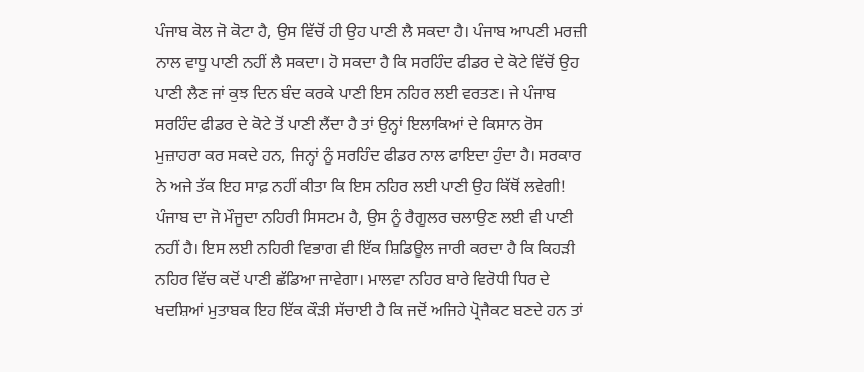ਪੰਜਾਬ ਕੋਲ ਜੋ ਕੋਟਾ ਹੈ, ਉਸ ਵਿੱਚੋਂ ਹੀ ਉਹ ਪਾਣੀ ਲੈ ਸਕਦਾ ਹੈ। ਪੰਜਾਬ ਆਪਣੀ ਮਰਜ਼ੀ ਨਾਲ ਵਾਧੂ ਪਾਣੀ ਨਹੀਂ ਲੈ ਸਕਦਾ। ਹੋ ਸਕਦਾ ਹੈ ਕਿ ਸਰਹਿੰਦ ਫੀਡਰ ਦੇ ਕੋਟੇ ਵਿੱਚੋਂ ਉਹ ਪਾਣੀ ਲੈਣ ਜਾਂ ਕੁਝ ਦਿਨ ਬੰਦ ਕਰਕੇ ਪਾਣੀ ਇਸ ਨਹਿਰ ਲਈ ਵਰਤਣ। ਜੇ ਪੰਜਾਬ ਸਰਹਿੰਦ ਫੀਡਰ ਦੇ ਕੋਟੇ ਤੋਂ ਪਾਣੀ ਲੈਂਦਾ ਹੈ ਤਾਂ ਉਨ੍ਹਾਂ ਇਲਾਕਿਆਂ ਦੇ ਕਿਸਾਨ ਰੋਸ ਮੁਜ਼ਾਹਰਾ ਕਰ ਸਕਦੇ ਹਨ, ਜਿਨ੍ਹਾਂ ਨੂੰ ਸਰਹਿੰਦ ਫੀਡਰ ਨਾਲ ਫਾਇਦਾ ਹੁੰਦਾ ਹੈ। ਸਰਕਾਰ ਨੇ ਅਜੇ ਤੱਕ ਇਹ ਸਾਫ਼ ਨਹੀਂ ਕੀਤਾ ਕਿ ਇਸ ਨਹਿਰ ਲਈ ਪਾਣੀ ਉਹ ਕਿੱਥੋਂ ਲਵੇਗੀ! ਪੰਜਾਬ ਦਾ ਜੋ ਮੌਜੂਦਾ ਨਹਿਰੀ ਸਿਸਟਮ ਹੈ, ਉਸ ਨੂੰ ਰੈਗੂਲਰ ਚਲਾਉਣ ਲਈ ਵੀ ਪਾਣੀ ਨਹੀਂ ਹੈ। ਇਸ ਲਈ ਨਹਿਰੀ ਵਿਭਾਗ ਵੀ ਇੱਕ ਸ਼ਿਡਿਊਲ ਜਾਰੀ ਕਰਦਾ ਹੈ ਕਿ ਕਿਹੜੀ ਨਹਿਰ ਵਿੱਚ ਕਦੋਂ ਪਾਣੀ ਛੱਡਿਆ ਜਾਵੇਗਾ। ਮਾਲਵਾ ਨਹਿਰ ਬਾਰੇ ਵਿਰੋਧੀ ਧਿਰ ਦੇ ਖਦਸ਼ਿਆਂ ਮੁਤਾਬਕ ਇਹ ਇੱਕ ਕੌੜੀ ਸੱਚਾਈ ਹੈ ਕਿ ਜਦੋਂ ਅਜਿਹੇ ਪ੍ਰੋਜੈਕਟ ਬਣਦੇ ਹਨ ਤਾਂ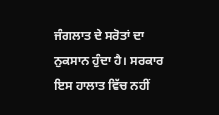ਜੰਗਲਾਤ ਦੇ ਸਰੋਤਾਂ ਦਾ ਨੁਕਸਾਨ ਹੁੰਦਾ ਹੈ। ਸਰਕਾਰ ਇਸ ਹਾਲਾਤ ਵਿੱਚ ਨਹੀਂ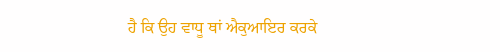ਹੈ ਕਿ ਉਹ ਵਾਧੂ ਥਾਂ ਐਕੁਆਇਰ ਕਰਕੇ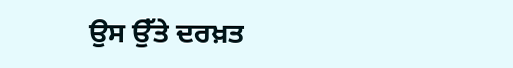ਉਸ ਉੱਤੇ ਦਰਖ਼ਤ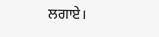ਲਗਾਏ।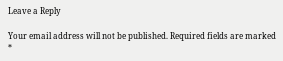Leave a Reply

Your email address will not be published. Required fields are marked *